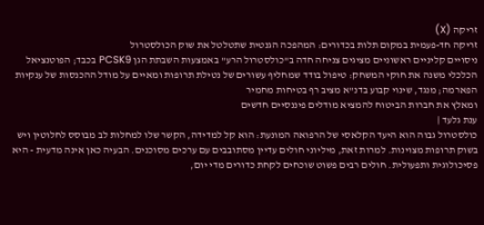זריקה (X)
זריקה חד-פעמית במקום תלות בכדורים: המהפכה הגנטית שתטלטל את שוק הכולסטרול
ניסויים קליניים ראשוניים מציגים צניחה חדה ב"כולסטרול הרע" באמצעות השבתת הגן PCSK9 בכבד; הפוטנציאל הכלכלי משנה את חוקי המשחק: טיפול בודד שמחליף עשורים של נטילת תרופות ומאיים על מודל ההכנסות של ענקיות הפארמה; מנגד, שינוי קבוע בדנ"א מציב רף בטיחות מחמיר
ומאלץ את חברות הביטוח להמציא מודלים פיננסיים חדשים
ענת גלעד |
כולסטרול גבוה הוא היעד הקלאסי של הרפואה המונעת: הוא קל למדידה, הקשר שלו למחלות לב מבוסס לחלוטין ויש בשוק תרופות מצוינות. למרות זאת, מיליוני חולים עדיין מסתובבים עם ערכים מסוכנים. הבעיה כאן אינה מדעית - היא פסיכולוגית ותפעולית. חולים רבים פשוט שוכחים לקחת כדורים מדי יום,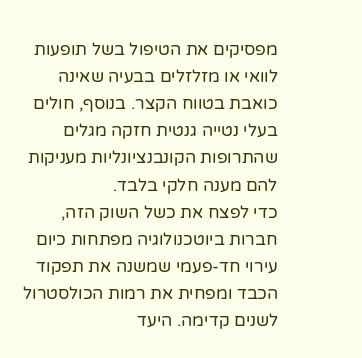מפסיקים את הטיפול בשל תופעות לוואי או מזלזלים בבעיה שאינה כואבת בטווח הקצר. בנוסף, חולים בעלי נטייה גנטית חזקה מגלים שהתרופות הקונבנציונליות מעניקות להם מענה חלקי בלבד.
כדי לפצח את כשל השוק הזה, חברות ביוטכנולוגיה מפתחות כיום עירוי חד-פעמי שמשנה את תפקוד הכבד ומפחית את רמות הכולסטרול לשנים קדימה. היעד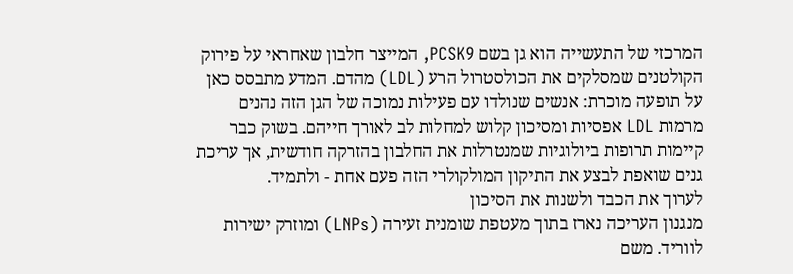המרכזי של התעשייה הוא גן בשם PCSK9, המייצר חלבון שאחראי על פירוק הקולטנים שמסלקים את הכולסטרול הרע (LDL) מהדם. המדע מתבסס כאן על תופעה מוכרת: אנשים שנולדו עם פעילות נמוכה של הגן הזה נהנים מרמות LDL אפסיות ומסיכון קלוש למחלות לב לאורך חייהם. בשוק כבר קיימות תרופות ביולוגיות שמנטרלות את החלבון בהזרקה חודשית, אך עריכת גנים שואפת לבצע את התיקון המולקולרי הזה פעם אחת - ולתמיד.
לערוך את הכבד ולשנות את הסיכון
מנגנון העריכה נארז בתוך מעטפת שומנית זעירה (LNPs) ומוזרק ישירות לווריד. משם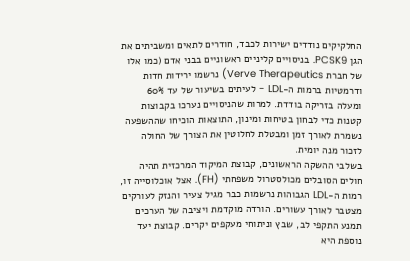החלקיקים נודדים ישירות לכבד, חודרים לתאים ומשביתים את הגן PCSK9. בניסויים קליניים ראשוניים בבני אדם (כמו אלו של חברת Verve Therapeutics) נרשמו ירידות חדות ודרמטיות ברמות ה-LDL - לעיתים בשיעור של עד 60% ומעלה בזריקה בודדת. למרות שהניסויים נערכו בקבוצות קטנות כדי לבחון בטיחות ומינון, התוצאות הוכיחו שההשפעה נשמרת לאורך זמן ומבטלת לחלוטין את הצורך של החולה לזכור מנה יומית.
בשלבי ההשקה הראשונים, קבוצת המיקוד המרכזית תהיה חולים הסובלים מכולסטרול משפחתי (FH). אצל אוכלוסייה זו, רמות ה-LDL הגבוהות נרשמות כבר מגיל צעיר והנזק לעורקים מצטבר לאורך עשורים. הורדה מוקדמת ויציבה של הערכים תמנע התקפי לב, שבץ וניתוחי מעקפים יקרים. קבוצת יעד נוספת היא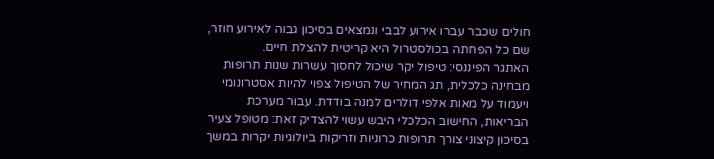חולים שכבר עברו אירוע לבבי ונמצאים בסיכון גבוה לאירוע חוזר, שם כל הפחתה בכולסטרול היא קריטית להצלת חיים.
האתגר הפיננסי: טיפול יקר שיכול לחסוך עשרות שנות תרופות
מבחינה כלכלית, תג המחיר של הטיפול צפוי להיות אסטרונומי ויעמוד על מאות אלפי דולרים למנה בודדת. עבור מערכת הבריאות, החישוב הכלכלי היבש עשוי להצדיק זאת: מטופל צעיר בסיכון קיצוני צורך תרופות כרוניות וזריקות ביולוגיות יקרות במשך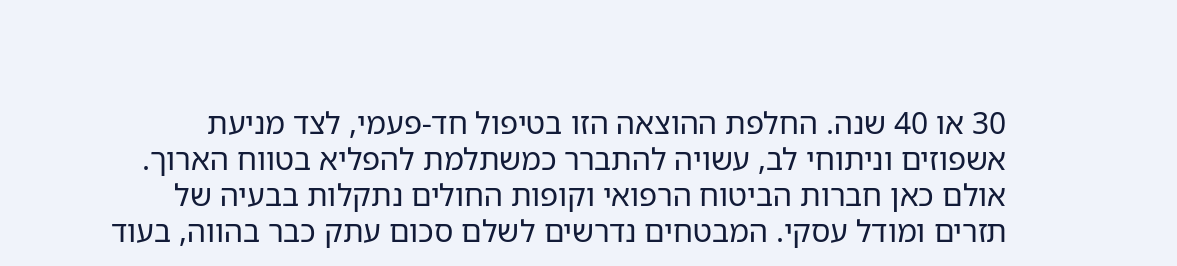30 או 40 שנה. החלפת ההוצאה הזו בטיפול חד-פעמי, לצד מניעת אשפוזים וניתוחי לב, עשויה להתברר כמשתלמת להפליא בטווח הארוך.
אולם כאן חברות הביטוח הרפואי וקופות החולים נתקלות בבעיה של תזרים ומודל עסקי. המבטחים נדרשים לשלם סכום עתק כבר בהווה, בעוד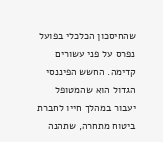שהחיסכון הכלכלי בפועל נפרס על פני עשורים קדימה. החשש הפיננסי הגדול הוא שהמטופל יעבור במהלך חייו לחברת ביטוח מתחרה, שתהנה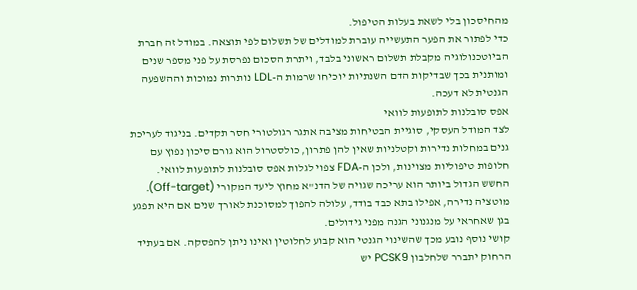מהחיסכון בלי לשאת בעלות הטיפול.
כדי לפתור את הפער התעשייה עוברת למודלים של תשלום לפי תוצאה. במודל זה חברת הביוטכנולוגיה מקבלת תשלום ראשוני בלבד, ויתרת הסכום נפרסת על פני מספר שנים ומותנית בכך שבדיקות הדם השנתיות יוכיחו שרמות ה-LDL נותרות נמוכות וההשפעה הגנטית לא דעכה.
אפס סובלנות לתופעות לוואי
לצד המודל העסקי, סוגיית הבטיחות מציבה אתגר רגולטורי חסר תקדים. בניגוד לעריכת גנים במחלות נדירות וקטלניות שאין להן פתרון, כולסטרול הוא גורם סיכון נפוץ עם חלופות טיפוליות מצוינות, ולכן ה-FDA צפוי לגלות אפס סובלנות לתופעות לוואי. החשש הגדול ביותר הוא עריכה שגויה של הדנ"א מחוץ ליעד המקורי (Off-target). מוטציה נדירה, אפילו בתא כבד בודד, עלולה להפוך למסוכנת לאורך שנים אם היא תפגע בגן שאחראי על מנגנוני הגנה מפני גידולים.
קושי נוסף נובע מכך שהשינוי הגנטי הוא קבוע לחלוטין ואינו ניתן להפסקה. אם בעתיד הרחוק יתברר שלחלבון PCSK9 יש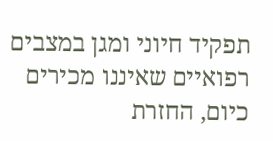תפקיד חיוני ומגן במצבים רפואיים שאיננו מכירים כיום, החזרת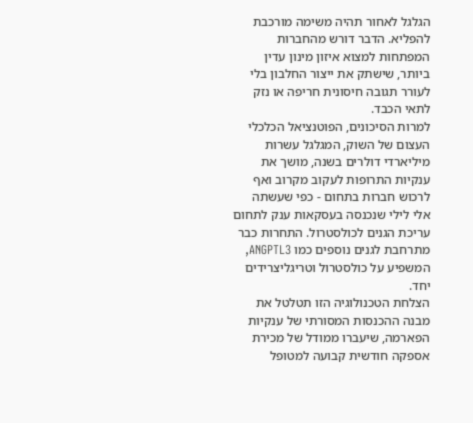הגלגל לאחור תהיה משימה מורכבת להפליא. הדבר דורש מהחברות המפתחות למצוא איזון מינון עדין ביותר, שישתק את ייצור החלבון בלי לעורר תגובה חיסונית חריפה או נזק לתאי הכבד.
למרות הסיכונים, הפוטנציאל הכלכלי העצום של השוק, המגלגל עשרות מיליארדי דולרים בשנה, מושך את ענקיות התרופות לעקוב מקרוב ואף לרכוש חברות בתחום - כפי שעשתה אלי לילי שנכנסה בעסקאות ענק לתחום עריכת הגנים לכולסטרול. התחרות כבר מתרחבת לגנים נוספים כמו ANGPTL3, המשפיע על כולסטרול וטריגליצרידים יחד.
הצלחת הטכנולוגיה הזו תטלטל את מבנה ההכנסות המסורתי של ענקיות הפארמה, שיעברו ממודל של מכירת אספקה חודשית קבועה למטופל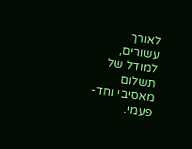לאורך עשורים, למודל של תשלום מאסיבי וחד-פעמי.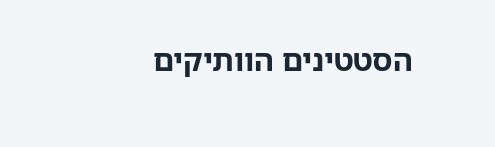הסטטינים הוותיקים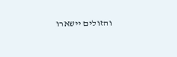והזולים יישארו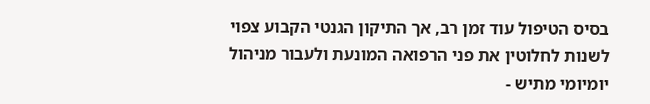בסיס הטיפול עוד זמן רב, אך התיקון הגנטי הקבוע צפוי לשנות לחלוטין את פני הרפואה המונעת ולעבור מניהול יומיומי מתיש -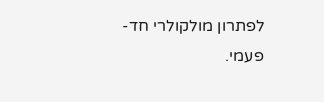לפתרון מולקולרי חד-פעמי.